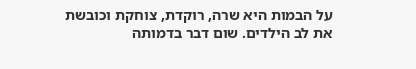על הבמות היא שרה, רוקדת, צוחקת וכובשת את לב הילדים. שום דבר בדמותה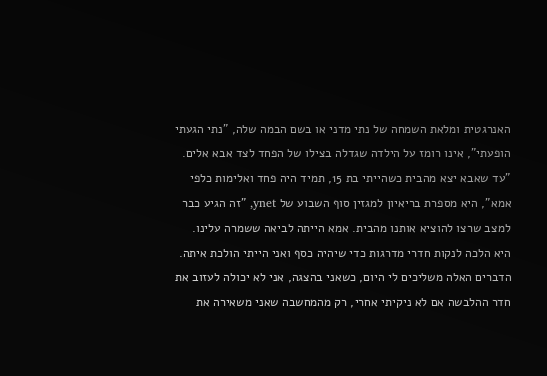האנרגטית ומלאת השמחה של נתי מדני או בשם הבמה שלה, "נתי הגעתי הופעתי", אינו רומז על הילדה שגדלה בצילו של הפחד לצד אבא אלים.
"עד שאבא יצא מהבית כשהייתי בת 15, תמיד היה פחד ואלימות כלפי אמא", היא מספרת בריאיון למגזין סוף השבוע של ynet, "זה הגיע כבר למצב שרצו להוציא אותנו מהבית. אמא הייתה לביאה ששמרה עלינו. היא הלכה לנקות חדרי מדרגות כדי שיהיה כסף ואני הייתי הולכת איתה. הדברים האלה משליכים לי היום, כשאני בהצגה, אני לא יכולה לעזוב את חדר ההלבשה אם לא ניקיתי אחרי, רק מהמחשבה שאני משאירה את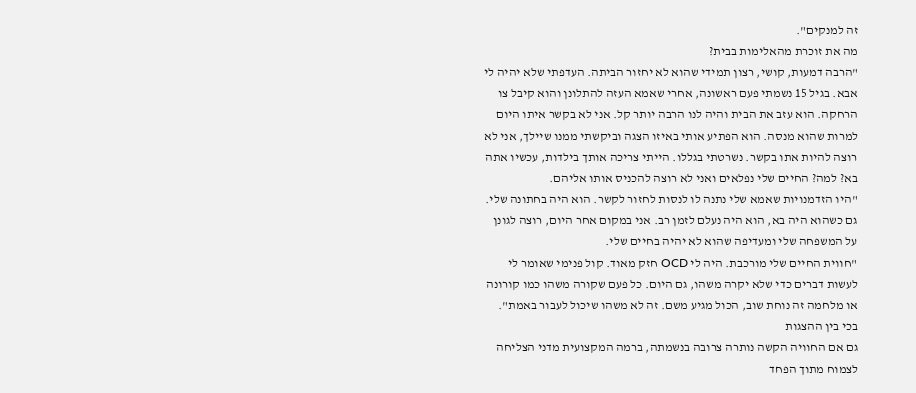זה למנקים".
מה את זוכרת מהאלימות בבית?
"הרבה דמעות, קושי, רצון תמידי שהוא לא יחזור הביתה. העדפתי שלא יהיה לי אבא. בגיל 15 נשמתי פעם ראשונה, אחרי שאמא העזה להתלונן והוא קיבל צו הרחקה. הוא עזב את הבית והיה לנו הרבה יותר קל. אני לא בקשר איתו היום למרות שהוא מנסה. הוא הפתיע אותי באיזו הצגה וביקשתי ממנו שיילך, אני לא רוצה להיות אתו בקשר. נשרטתי בגללו. הייתי צריכה אותך בילדות, עכשיו אתה בא? למה? החיים שלי נפלאים ואני לא רוצה להכניס אותו אליהם.
"היו הזדמנויות שאמא שלי נתנה לו לנסות לחזור לקשר. הוא היה בחתונה שלי. גם כשהוא היה בא, הוא היה נעלם לזמן רב. אני במקום אחר היום, רוצה לגונן על המשפחה שלי ומעדיפה שהוא לא יהיה בחיים שלי.
"חווית החיים שלי מורכבת. היה לי OCD חזק מאוד. קול פנימי שאומר לי לעשות דברים כדי שלא יקרה משהו, גם היום. כל פעם שקורה משהו כמו קורונה או מלחמה זה נוחת שוב, הכול מגיע משם. זה לא משהו שיכול לעבור באמת".
בכי בין ההצגות
גם אם החוויה הקשה נותרה צרובה בנשמתה, ברמה המקצועית מדני הצליחה לצמוח מתוך הפחד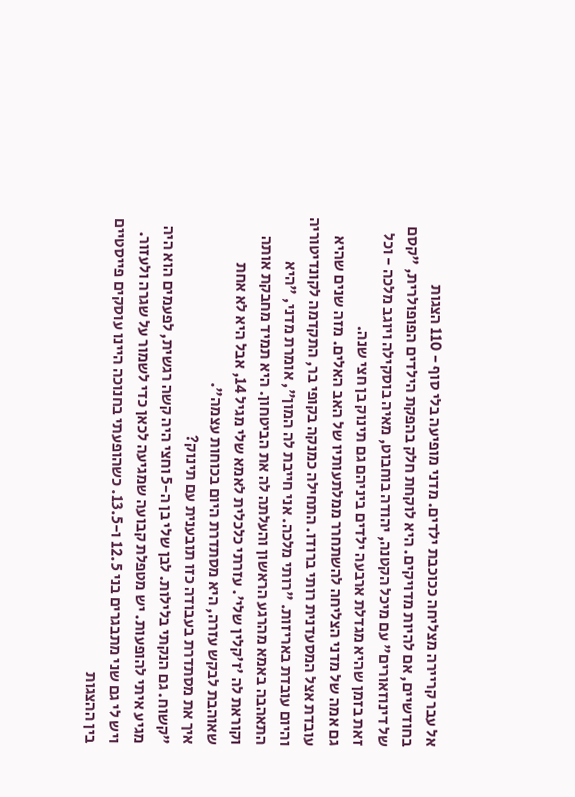אל עבר קריירה מצליחה ככוכבת ילדים. מדני מופיעה בלי סוף - 110 הצגות בחודשיים, אם להיות מדויקים. היא לוקחת חלק בהפקת הילדים הפופולרית, "קסם של דינוזאורים" עם מיכל הקטנה, יהודה בוחבוט, מאיה בוסקילה ויוגב מלכה - וכל זאת בזמן שהיא מגדלת ארבעה ילדים ביניהם גם תינוק בן חצי שנה.
גם אמה של מדני הצליחה להשתחרר ממלתעותיו של האב האלים. מזה שנים שהיא עובדת אצל המסעדנית רותי ברודו. התחילה כמנקה בקופי בר, התקדמה לקונדיטוריה והיום עובדת באריזות. "רותי מלכה. אני חייבת לה המון", אומרת מדני, "היא התאהבה באמא מהרגע הראשון והעלתה לה את הביטחון. היא תמיד מחבקת אותה וקוראת לה 'ז'קלין שלי'. עזרתי כלכלית לאמא שלי מגיל 14, אבל היא לא אחת שאוהבת לבקש עזרה, היא מסתדרת היום בכוחות עצמה".
איך את מסתדרת בעבודה כזו תובענית עם תינוק?
"קשוח. גם הנקתי בלילות. לבן שלי בן ה-5 וחצי היה קשה רגשית, לפעמים הוא היה מגיע איתי להופעות. יש מטפלת קבועה שמגיעה לכאן כדי לשמור על שגרה ולעזור. ויש לי גם שני מתבגרים בני 12.5 ו-13.5. כשהופעתי בחנוכה היינו עוסקים פייסטיים בין ההצגות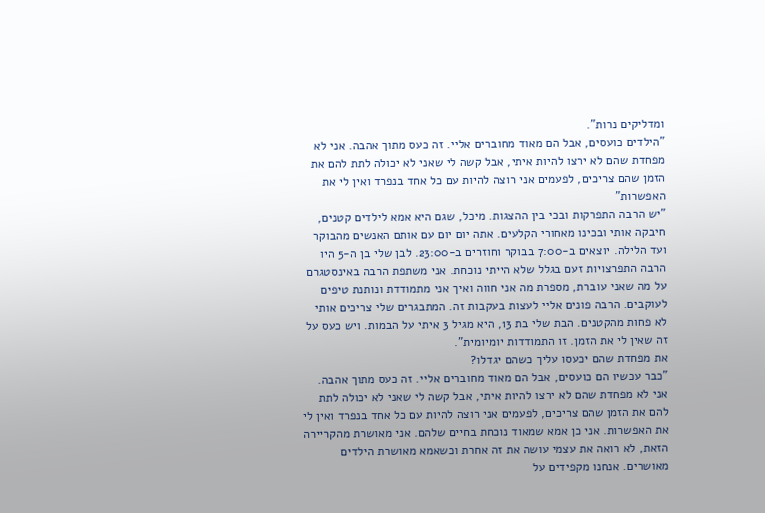ומדליקים נרות".
"הילדים כועסים, אבל הם מאוד מחוברים אליי. זה כעס מתוך אהבה. אני לא מפחדת שהם לא ירצו להיות איתי, אבל קשה לי שאני לא יכולה לתת להם את הזמן שהם צריכים, לפעמים אני רוצה להיות עם כל אחד בנפרד ואין לי את האפשרות"
"יש הרבה התפרקות ובכי בין ההצגות. מיכל, שגם היא אמא לילדים קטנים, חיבקה אותי ובכינו מאחורי הקלעים. אתה יום יום עם אותם האנשים מהבוקר ועד הלילה. יוצאים ב-7:00 בבוקר וחוזרים ב-23:00. לבן שלי בן ה-5 היו הרבה התפרצויות זעם בגלל שלא הייתי נוכחת. אני משתפת הרבה באינסטגרם על מה שאני עוברת, מספרת מה אני חווה ואיך אני מתמודדת ונותנת טיפים לעוקבים. הרבה פונים אליי לעצות בעקבות זה. המתבגרים שלי צריכים אותי לא פחות מהקטנים. הבת שלי בת 13, היא מגיל 3 איתי על הבמות. ויש כעס על זה שאין לי את הזמן. זו התמודדות יומיומית".
את מפחדת שהם יכעסו עליך כשהם יגדלו?
"כבר עכשיו הם כועסים, אבל הם מאוד מחוברים אליי. זה כעס מתוך אהבה. אני לא מפחדת שהם לא ירצו להיות איתי, אבל קשה לי שאני לא יכולה לתת להם את הזמן שהם צריכים, לפעמים אני רוצה להיות עם כל אחד בנפרד ואין לי את האפשרות. אני כן אמא שמאוד נוכחת בחיים שלהם. אני מאושרת מהקריירה הזאת, לא רואה את עצמי עושה את זה אחרת וכשאמא מאושרת הילדים מאושרים. אנחנו מקפידים על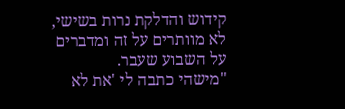קידוש והדלקת נרות בשישי, לא מוותרים על זה ומדברים על השבוע שעבר.
"מישהי כתבה לי 'את לא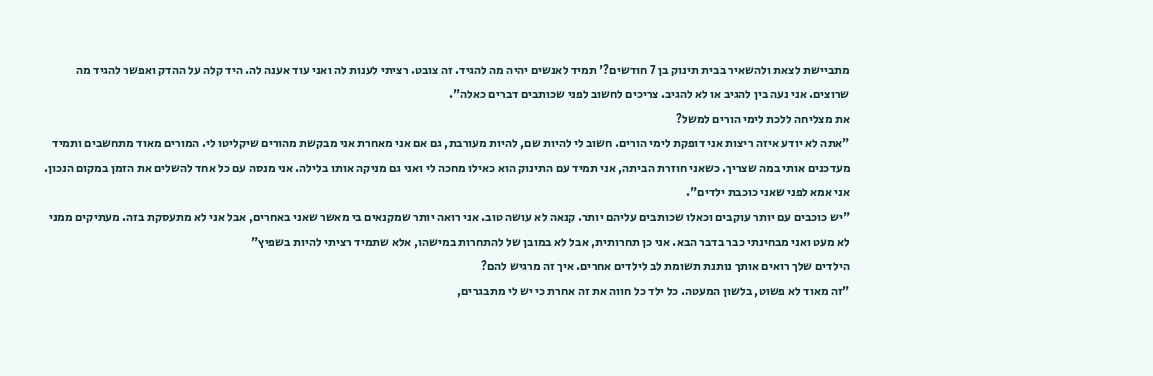מתביישת לצאת ולהשאיר בבית תינוק בן 7 חודשים?' תמיד לאנשים יהיה מה להגיד. זה צובט. רציתי לענות לה ואני עוד אענה לה. היד קלה על ההדק ואפשר להגיד מה שרוצים. אני נעה בין להגיב או לא להגיב. צריכים לחשוב לפני שכותבים דברים כאלה".
את מצליחה ללכת לימי הורים למשל?
"אתה לא יודע איזה ריצות אני דופקת לימי הורים. חשוב לי להיות שם, להיות מעורבת, גם אם אני מאחרת אני מבקשת מהורים שיקליטו לי. המורים מאוד מתחשבים ותמיד מעדכנים אותי במה שצריך. כשאני חוזרת הביתה, אני תמיד עם התינוק הוא כאילו מחכה לי ואני גם מניקה אותו בלילה. אני מנסה עם כל אחד להשלים את הזמן במקום הנכון. אני אמא לפני שאני כוכבת ילדים".
"יש כוכבים עם יותר עוקבים וכאלו שכותבים עליהם יותר. קנאה לא עושה טוב. אני רואה יותר שמקנאים בי מאשר שאני באחרים, אבל אני לא מתעסקת בזה. מעתיקים ממני לא מעט ואני מבחינתי כבר בדבר הבא. אני כן תחרותית, אבל לא במובן של להתחרות במישהו, אלא שתמיד רציתי להיות בשפיץ"
הילדים שלך רואים אותך נותנת תשומת לב לילדים אחרים. איך זה מרגיש להם?
"זה מאוד לא פשוט, בלשון המעטה. כל ילד כל חווה את זה אחרת כי יש לי מתבגרים,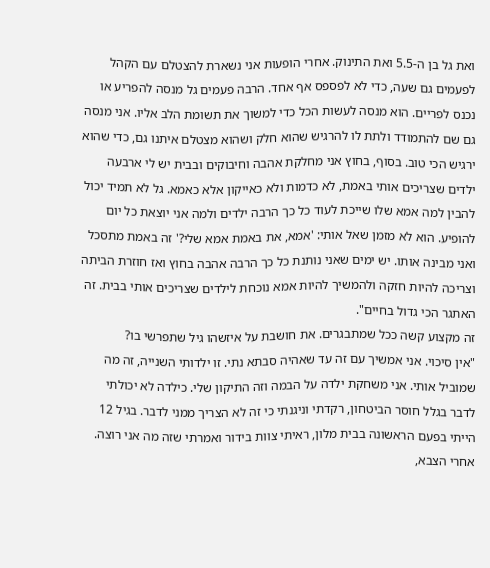ואת גל בן ה-5.5 ואת התינוק. אחרי הופעות אני נשארת להצטלם עם הקהל לפעמים גם שעה, כדי לא לפספס אף אחד. הרבה פעמים גל מנסה להפריע או נכנס לפריים. הוא מנסה לעשות הכל כדי למשוך את תשומת הלב אליו. אני מנסה גם שם להתמודד ולתת לו להרגיש שהוא חלק ושהוא מצטלם איתנו גם, כדי שהוא ירגיש הכי טוב. בסוף, בחוץ אני מחלקת אהבה וחיבוקים ובבית יש לי ארבעה ילדים שצריכים אותי באמת, לא כדמות ולא כאייקון אלא כאמא. גל לא תמיד יכול להבין למה אמא שלו שייכת לעוד כל כך הרבה ילדים ולמה אני יוצאת כל יום להופיע. הוא לא מזמן שאל אותי: 'אמא, את באמת אמא שלי?' זה באמת מתסכל ואני מבינה אותו. יש ימים שאני נותנת כל כך הרבה אהבה בחוץ ואז חוזרת הביתה וצריכה להיות חזקה ולהמשיך להיות אמא נוכחת לילדים שצריכים אותי בבית. זה האתגר הכי גדול בחיים".
זה מקצוע קשה ככל שמתבגרים. את חושבת על איזשהו גיל שתפרשי בו?
"אין סיכוי. אני אמשיך עם זה עד שאהיה סבתא נתי. זו ילדותי השנייה, זה מה שמוביל אותי. אני משחקת ילדה על הבמה וזה התיקון שלי. כילדה לא יכולתי לדבר בגלל חוסר הביטחון, רקדתי וניגנתי כי זה לא הצריך ממני לדבר. בגיל 12 הייתי בפעם הראשונה בבית מלון, ראיתי צוות בידור ואמרתי שזה מה אני רוצה. אחרי הצבא,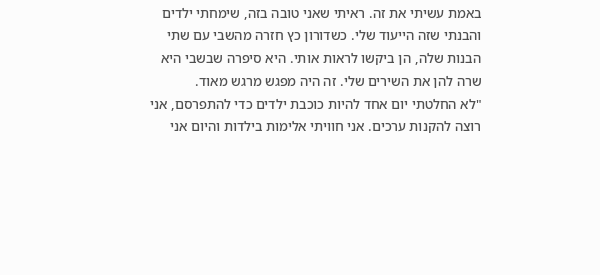באמת עשיתי את זה. ראיתי שאני טובה בזה, שימחתי ילדים והבנתי שזה הייעוד שלי. כשדורון כץ חזרה מהשבי עם שתי הבנות שלה, הן ביקשו לראות אותי. היא סיפרה שבשבי היא שרה להן את השירים שלי. זה היה מפגש מרגש מאוד.
"לא החלטתי יום אחד להיות כוכבת ילדים כדי להתפרסם, אני רוצה להקנות ערכים. אני חוויתי אלימות בילדות והיום אני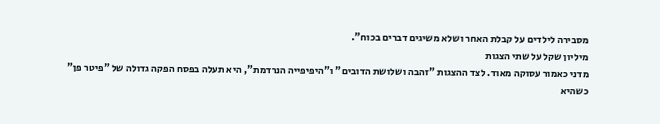מסבירה לילדים על קבלת האחר ושלא משיגים דברים בכוח".
מיליון שקל על שתי הצגות
מדני כאמור עסוקה מאוד. לצד ההצגות "זהבה ושלושת הדובים" ו"היפיפייה הנרדמת", היא תעלה בפסח הפקה גדולה של "פיטר פן" כשהיא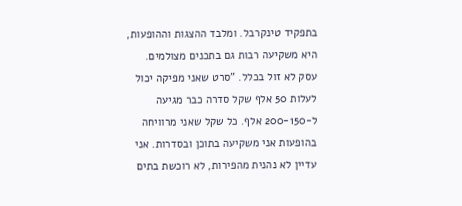בתפקיד טינקרבל. ומלבד ההצגות וההופעות, היא משקיעה רבות גם בתכנים מצולמים. עסק לא זול בכלל. "סרט שאני מפיקה יכול לעלות 50 אלף שקל סדרה כבר מגיעה ל-200-150 אלף. כל שקל שאני מרוויחה בהופעות אני משקיעה בתוכן ובסדרות. אני עדיין לא נהנית מהפירות, לא רוכשת בתים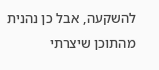להשקעה, אבל כן נהנית מהתוכן שיצרתי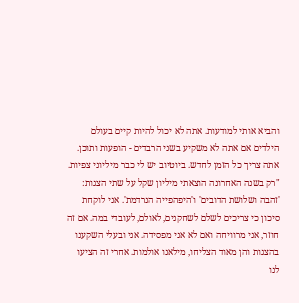והביא אותי למודעות. אתה לא יכול להיות קיים בעולם הילדים אם אתה לא משקיע בשני הרבדים - הופעות ותוכן. אתה צריך כל הזמן לחדש. ביוטיוב יש לי כבר מיליוני צפיות.
"רק בשנה האחרונה הוצאתי מיליון שקל על שתי הצגות: 'זהבה ושלושת הדובים' ו'היפהפייה הנרדמת'. אני לוקחת סיכון כי צריכים לשלם לשחקנים, לאולם, לעובדי במה. אם זה חוזר, אני מרוויחה ואם לא אני מפסידה. אני ובעלי השקענו בהצגות והן מאוד הצליחו, מילאנו אולמות. אחרי זה הציעו לנו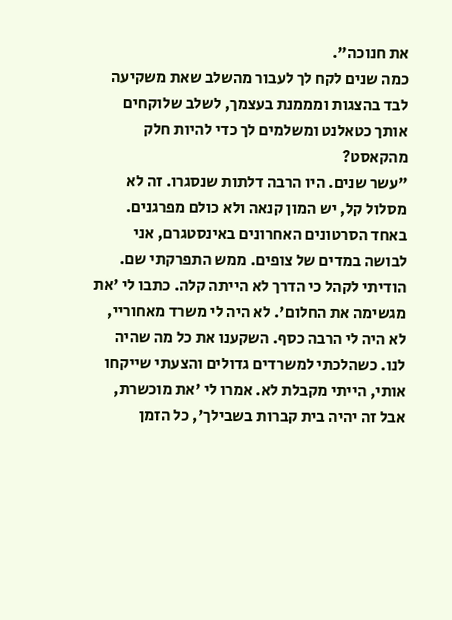את חנוכה".
כמה שנים לקח לך לעבור מהשלב שאת משקיעה לבד בהצגות ומממנת בעצמך, לשלב שלוקחים אותך כטאלנט ומשלמים לך כדי להיות חלק מהקאסט?
"עשר שנים. היו הרבה דלתות שנסגרו. זה לא מסלול קל, יש המון קנאה ולא כולם מפרגנים. באחד הסרטונים האחרונים באינסטגרם, אני לבושה במדים של צופים. ממש התפרקתי שם. הודיתי לקהל כי הדרך לא הייתה קלה. כתבו לי 'את מגשימה את החלום'. לא היה לי משרד מאחוריי, לא היה לי הרבה כסף. השקענו את כל מה שהיה לנו. כשהלכתי למשרדים גדולים והצעתי שייקחו אותי, הייתי מקבלת לא. אמרו לי 'את מוכשרת, אבל זה יהיה בית קברות בשבילך', כל הזמן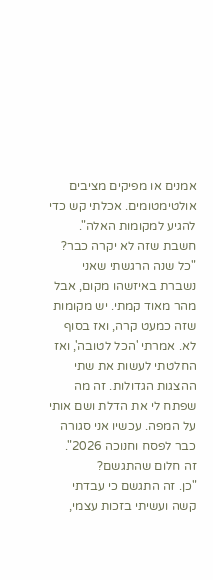אמנים או מפיקים מציבים אולטימטומים. אכלתי קש כדי להגיע למקומות האלה".
חשבת שזה לא יקרה כבר?
"כל שנה הרגשתי שאני נשברת באיזשהו מקום, אבל מהר מאוד קמתי. יש מקומות שזה כמעט קרה, ואז בסוף לא. אמרתי 'הכל לטובה', ואז החלטתי לעשות את שתי ההצגות הגדולות. זה מה שפתח לי את הדלת ושם אותי על המפה. עכשיו אני סגורה כבר לפסח וחנוכה 2026".
זה חלום שהתגשם?
"כן. זה התגשם כי עבדתי קשה ועשיתי בזכות עצמי,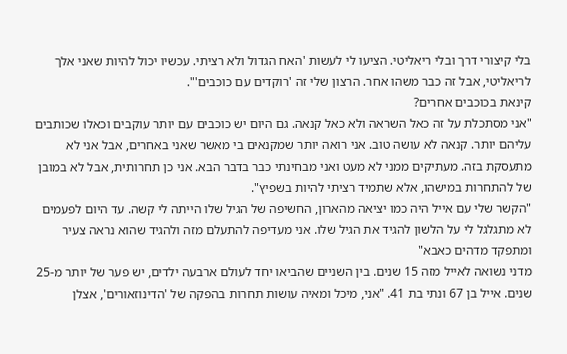בלי קיצורי דרך ובלי ריאליטי. הציעו לי לעשות 'האח הגדול ולא רציתי. עכשיו יכול להיות שאני אלך לריאליטי, אבל זה כבר משהו אחר. הרצון שלי זה 'רוקדים עם כוכבים'".
קינאת בכוכבים אחרים?
"אני מסתכלת על זה כאל השראה ולא כאל קנאה. גם היום יש כוכבים עם יותר עוקבים וכאלו שכותבים עליהם יותר. קנאה לא עושה טוב. אני רואה יותר שמקנאים בי מאשר שאני באחרים, אבל אני לא מתעסקת בזה. מעתיקים ממני לא מעט ואני מבחינתי כבר בדבר הבא. אני כן תחרותית, אבל לא במובן של להתחרות במישהו, אלא שתמיד רציתי להיות בשפיץ".
"הקשר שלי עם אייל היה כמו יציאה מהארון, החשיפה של הגיל שלו הייתה לי קשה. עד היום לפעמים לא מתגלגל לי על הלשון להגיד את הגיל שלו. אני מעדיפה להתעלם מזה ולהגיד שהוא נראה צעיר ומתפקד מדהים כאבא"
מדני נשואה לאייל מזה 15 שנים. בין השניים שהביאו יחד לעולם ארבעה ילדים, יש פער של יותר מ-25 שנים. אייל בן 67 ונתי בת 41. "אני, מיכל ומאיה עושות תחרות בהפקה של 'הדינוזאורים', אצלן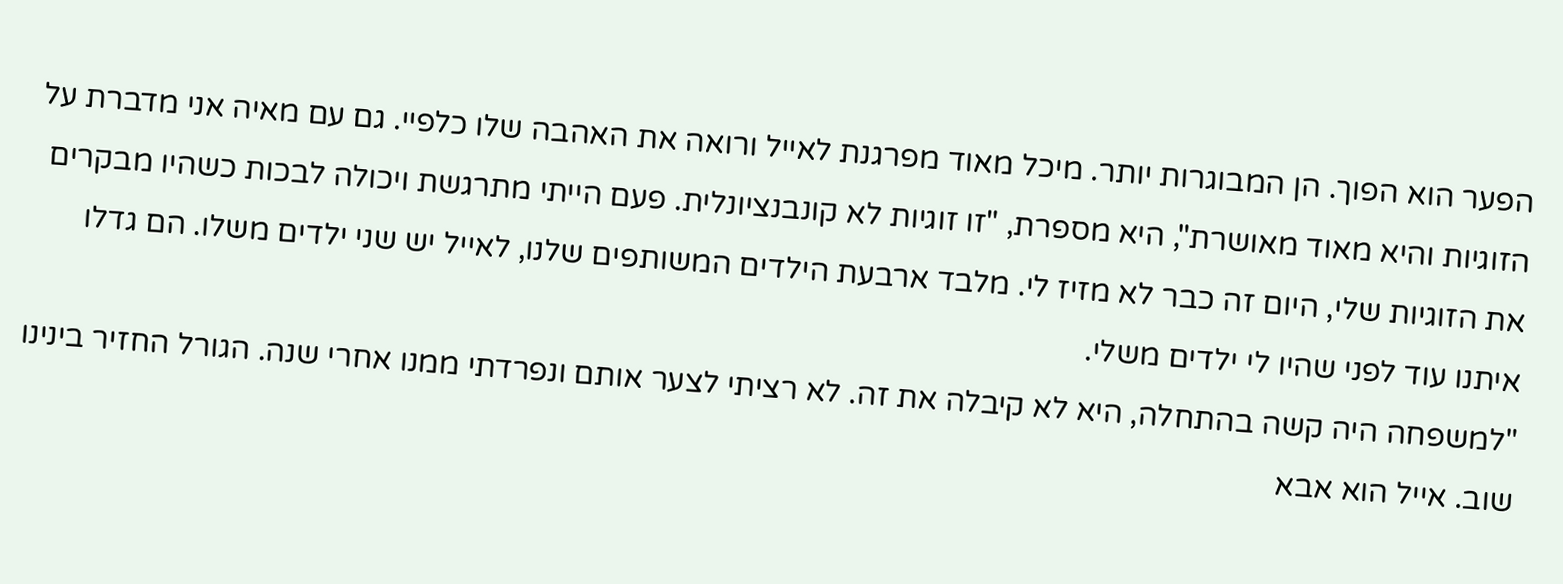הפער הוא הפוך. הן המבוגרות יותר. מיכל מאוד מפרגנת לאייל ורואה את האהבה שלו כלפיי. גם עם מאיה אני מדברת על הזוגיות והיא מאוד מאושרת", היא מספרת, "זו זוגיות לא קונבנציונלית. פעם הייתי מתרגשת ויכולה לבכות כשהיו מבקרים את הזוגיות שלי, היום זה כבר לא מזיז לי. מלבד ארבעת הילדים המשותפים שלנו, לאייל יש שני ילדים משלו. הם גדלו איתנו עוד לפני שהיו לי ילדים משלי.
"למשפחה היה קשה בהתחלה, היא לא קיבלה את זה. לא רציתי לצער אותם ונפרדתי ממנו אחרי שנה. הגורל החזיר בינינו שוב. אייל הוא אבא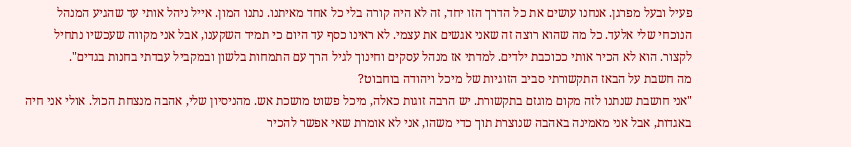פעיל ובעל מפרגן. אנחנו עושים את כל הדרך הזו יחד, זה לא היה קורה בלי כל אחד מאיתנו. נתנו המון. אייל ניהל אותי עד שהגיע המנהל הנוכחי שלי אלעד. כל מה שהוא רוצה זה שאני אגשים את עצמי. לא ראינו כסף עד היום כי תמיד השקענו, אבל אני מקווה שעכשיו נתחיל לקצור. הוא לא הכיר אותי ככוכבת ילדים. למדתי אז מנהל עסקים וחינוך לגיל הרך עם התמחות בלשון ובמקביל עבדתי בחנות בגדים".
מה חשבת על הבאז התקשורתי סביב הזוגיות של מיכל ויהודה בוחבוט?
"אני חושבת שנתנו לזה מקום מוגזם בתקשורת. יש הרבה זוגות כאלה, מיכל פשוט מושכת אש. מהניסיון שלי, אהבה מנצחת הכול. אולי אני חיה באגדות, אבל אני מאמינה באהבה שנוצרת תוך כדי משהו, אני לא אומרת שאי אפשר להכיר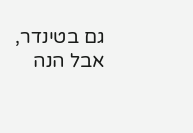גם בטינדר, אבל הנה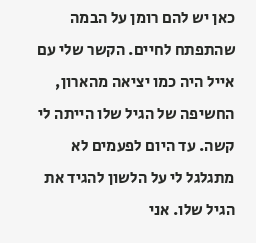כאן יש להם רומן על הבמה שהתפתח לחיים. הקשר שלי עם אייל היה כמו יציאה מהארון, החשיפה של הגיל שלו הייתה לי קשה. עד היום לפעמים לא מתגלגל לי על הלשון להגיד את הגיל שלו. אני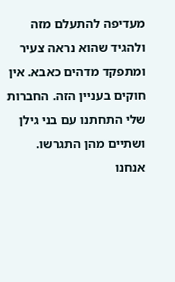מעדיפה להתעלם מזה ולהגיד שהוא נראה צעיר ומתפקד מדהים כאבא. אין חוקים בעניין הזה. החברות שלי התחתנו עם בני גילן ושתיים מהן התגרשו. אנחנו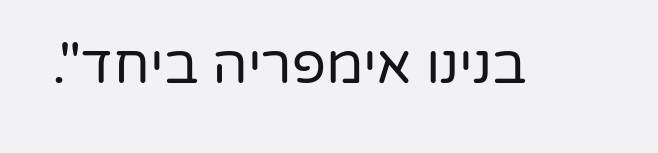בנינו אימפריה ביחד".